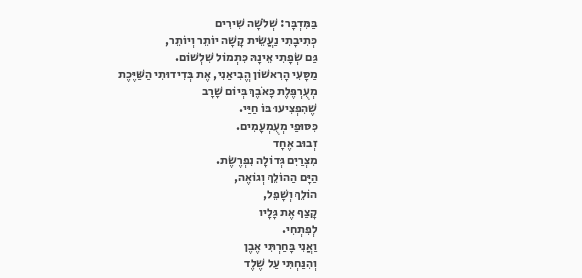בַּמִּדְבָּר: שְׁלֹשָׁה שִׁירִים
כְּתִיבָתִי נַעֲשֵׂית קָשָׁה יוֹתֵר וְיוֹתֵר,
גַּם שְׂפָתִי אֵינָהּ כִּתְמוֹל שִׁלְשׁוֹם.
מַסָּעִי הָרִאשׁוֹן הֱבִיאַנִי, אֶת בְּדִידוּתִי הַשַּׁיֶּכֶת
מְעֻרְפֶּלֶת כָּאֹבֶךְ בְּיוֹם שָׁרָב
שֶׁהִפְצִיעוּ בּוֹ חַיַּי.
כִּסּוּפַי מְעֻמְעָמִים.
זְבוּב אֶחָד
מִצְרַיִם גְּדוֹלָה נִפְרֶשֶׂת.
הַיָּם הַהוֹלֵךְ וְגוֹאֶה,
הוֹלֵךְ וְשָׁפֵל,
קָצַף אֶת גָּלָיו
לְפִתְחִי.
וַאֲנִי בָּחַרְתִּי אֶבֶן
וְהִנַּחְתִּי עַל שֶׁלֶד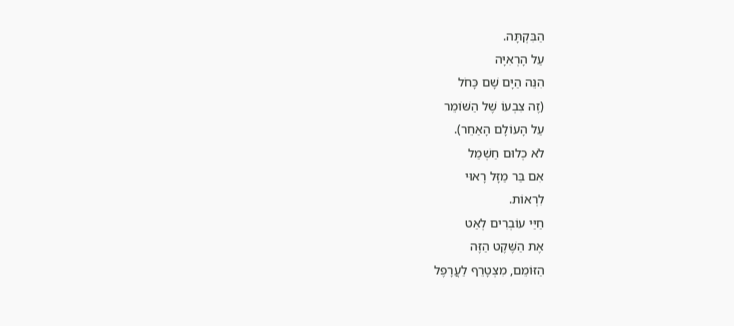הַבִּקְתָּה.
עַל הָרְאִיָּה
הִנֵּה הַיָּם שָׁם כָּחֹל
(זֶה צִבְעוֹ שֶׁל הַשּׁוֹמֵר
עַל הָעוֹלָם הָאַחֵר).
לֹא כְלוּם חַשְׁמַל
אִם בַּר מַזָּל רָאוּי
לִרְאוֹת.
חַיַּי עוֹבְרִים לְאַט
אֶת הַשֶּׁקֶט הַזֶּה
הַזּוֹמֵם, מִצְטָרֵף לַעֲרָפֶל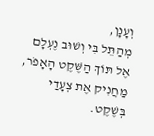וְעָנָן,
מְהַתֵּל בִּי וְשׁוּב נֶעְלָם
אֶל תּוֹךְ הַשֶּׁקֶט הָאָפֹר,
מַחֲנִיק אֶת צְעָדַי
בְּשֶׁקֶט.